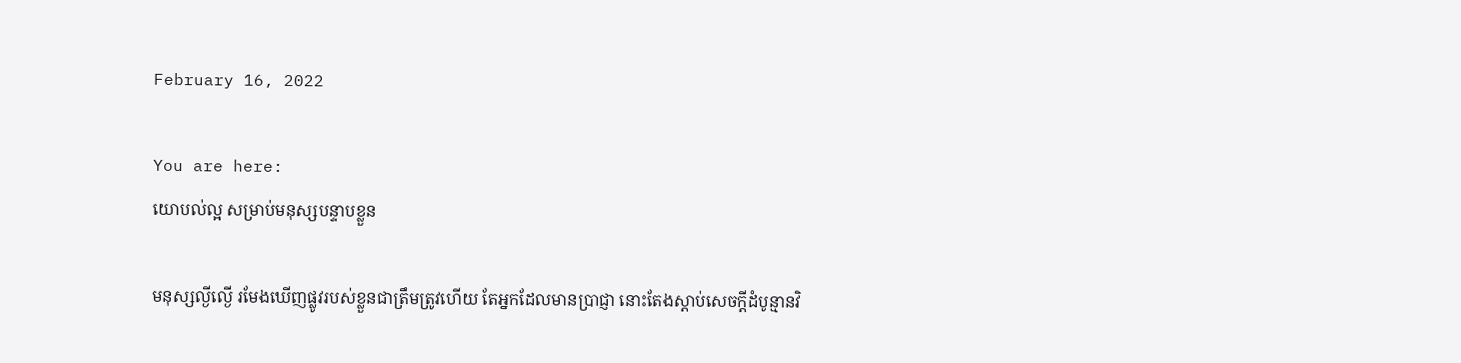February 16, 2022

You are here:
យោបល់ល្អ សម្រាប់មនុស្សបន្ទាបខ្លួន

មនុស្សល្ងីល្ងើ រមែងឃើញផ្លូវរបស់ខ្លួនជាត្រឹមត្រូវហើយ តែអ្នកដែលមានប្រាជ្ញា នោះតែងស្តាប់សេចក្តីដំបូន្មានវិ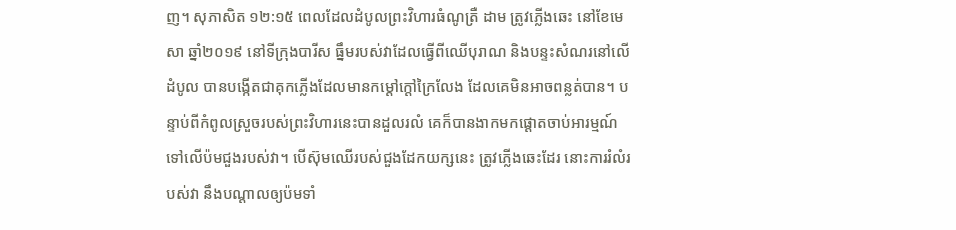ញ។ សុភាសិត ១២:១៥ ពេលដែលដំបូលព្រះវិហារធំណូត្រឺ ដាម ត្រូវភ្លើងឆេះ នៅខែមេសា ឆ្នាំ២០១៩ នៅទីក្រុងបារីស ធ្នឹមរបស់វាដែលធ្វើពីឈើបុរាណ និងបន្ទះសំណរនៅលើដំបូល បានបង្កើតជាគុកភ្លើងដែលមានកម្តៅក្តៅក្រៃលែង ដែលគេមិនអាចពន្លត់បាន។ បន្ទាប់ពីកំពូលស្រួចរបស់ព្រះវិហារនេះបានដួលរលំ គេក៏បានងាកមកផ្តោតចាប់អារម្មណ៍ទៅលើប៉មជួងរបស់វា។ បើស៊ុមឈើរបស់ជួងដែកយក្សនេះ ត្រូវភ្លើងឆេះដែរ នោះការរំលំរបស់វា នឹងបណ្តាលឲ្យប៉មទាំ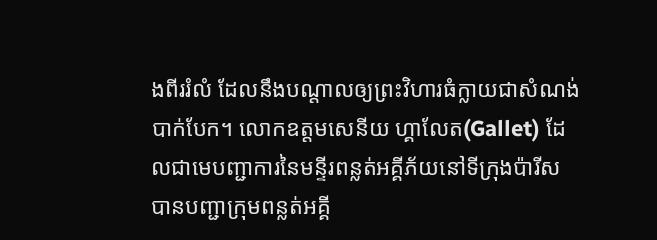ងពីររំលំ ដែលនឹងបណ្តាលឲ្យព្រះវិហារធំក្លាយជាសំណង់បាក់បែក។ លោកឧត្តមសេនីយ ហ្គាលែត(Gallet) ដែលជាមេបញ្ជាការនៃមន្ទីរពន្លត់អគ្គីភ័យនៅទីក្រុងប៉ារីស បានបញ្ជាក្រុមពន្លត់អគ្គី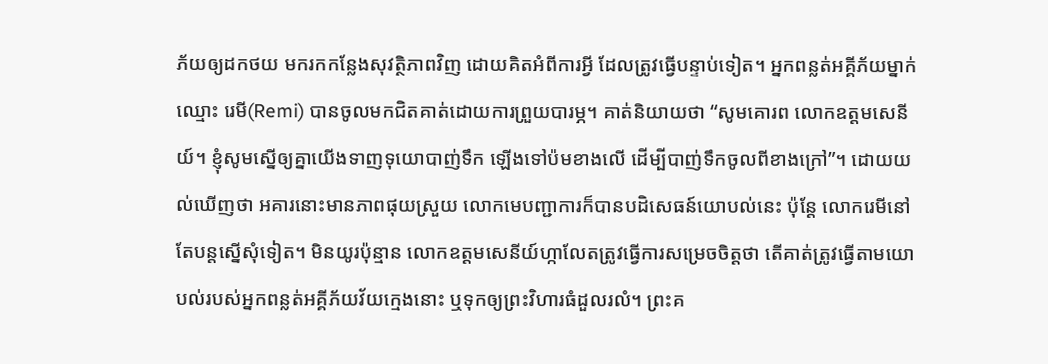ភ័យឲ្យដកថយ មករកកន្លែងសុវត្ថិភាពវិញ ដោយគិតអំពីការអ្វី ដែលត្រូវធ្វើបន្ទាប់ទៀត។ អ្នកពន្លត់អគ្គីភ័យម្នាក់ឈ្មោះ រេមី(Remi) បានចូលមកជិតគាត់ដោយការព្រួយបារម្ភ។ គាត់និយាយថា “សូមគោរព លោកឧត្តមសេនីយ៍។ ខ្ញុំសូមស្នើឲ្យគ្នាយើងទាញទុយោបាញ់ទឹក ឡើងទៅប៉មខាងលើ ដើម្បីបាញ់ទឹកចូលពីខាងក្រៅ”។ ដោយយល់ឃើញថា អគារនោះមានភាពផុយស្រួយ លោកមេបញ្ជាការក៏បានបដិសេធន៍យោបល់នេះ ប៉ុន្តែ លោករេមីនៅតែបន្តស្នើសុំទៀត។ មិនយូរប៉ុន្មាន លោកឧត្តមសេនីយ៍ហ្កាលែតត្រូវធ្វើការសម្រេចចិត្តថា តើគាត់ត្រូវធ្វើតាមយោបល់របស់អ្នកពន្លត់អគ្គីភ័យវ័យក្មេងនោះ ឬទុកឲ្យព្រះវិហារធំដួលរលំ។ ព្រះគ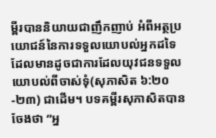ម្ពីរបាននិយាយជាញឹកញាប់ អំពីអត្ថប្រយោជន៍នៃការទទួលយោបល់អ្នកដទៃ ដែលមានដូចជាការដែលយុវជនទទួលយោបល់ពីចាស់ទុំ(សុភាសិត ៦:២០-២៣) ជាដើម។ បទគម្ពីរសុភាសិតបានចែងថា “អ្ន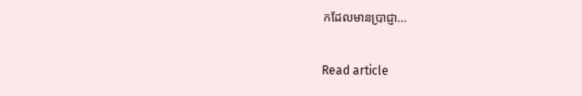កដែលមានប្រាជ្ញា…

Read article